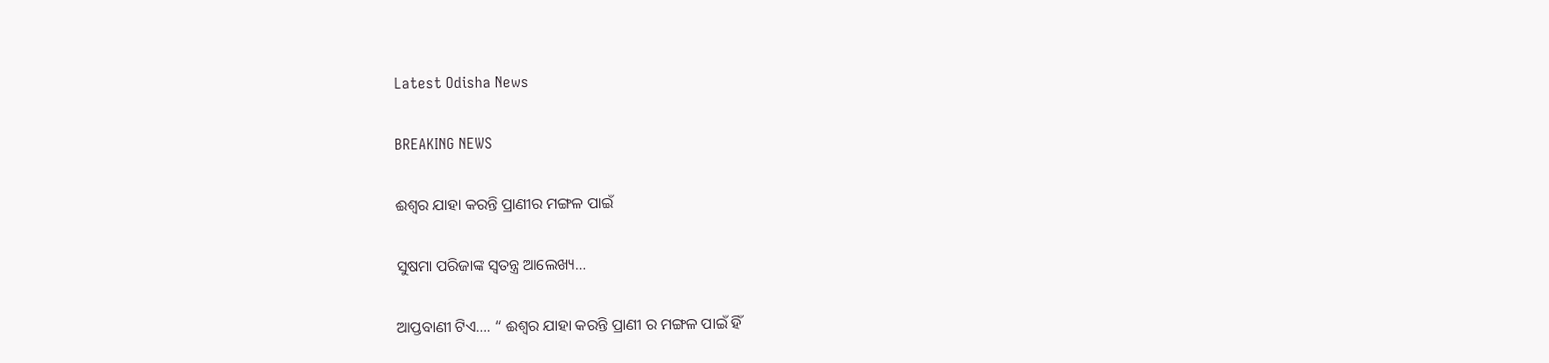Latest Odisha News

BREAKING NEWS

ଈଶ୍ୱର ଯାହା କରନ୍ତି ପ୍ରାଣୀର ମଙ୍ଗଳ ପାଇଁ

ସୁଷମା ପରିଜାଙ୍କ ସ୍ୱତନ୍ତ୍ର ଆଲେଖ୍ୟ…

ଆପ୍ତବାଣୀ ଟିଏ…. “ ଈଶ୍ୱର ଯାହା କରନ୍ତି ପ୍ରାଣୀ ର ମଙ୍ଗଳ ପାଇଁ ହିଁ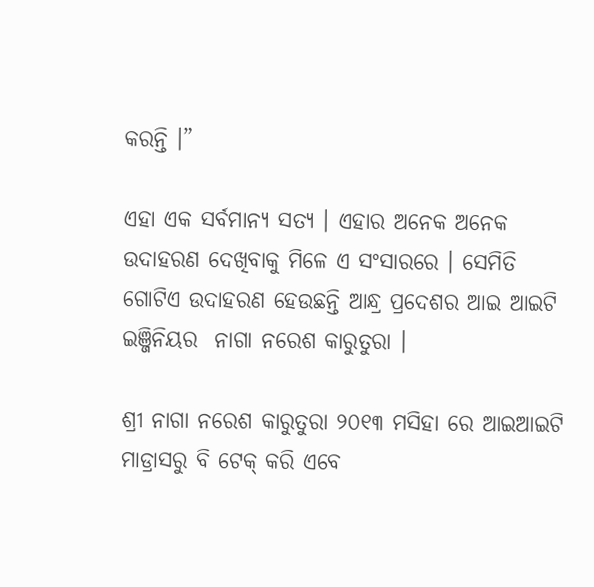କରନ୍ତି ।”

ଏହା ଏକ ସର୍ବମାନ୍ୟ ସତ୍ୟ । ଏହାର ଅନେକ ଅନେକ ଉଦାହରଣ ଦେଖିବାକୁ ମିଳେ ଏ ସଂସାରରେ । ସେମିତି ଗୋଟିଏ ଉଦାହରଣ ହେଉଛନ୍ତି ଆନ୍ଧ୍ର ପ୍ରଦେଶର ଆଇ ଆଇଟି ଇଞ୍ଜିନିୟର  ନାଗା ନରେଶ କାରୁତୁରା ।

ଶ୍ରୀ ନାଗା ନରେଶ କାରୁତୁରା ୨୦୧୩ ମସିହା ରେ ଆଇଆଇଟି ମାଡ୍ରାସରୁ ବି ଟେକ୍ କରି ଏବେ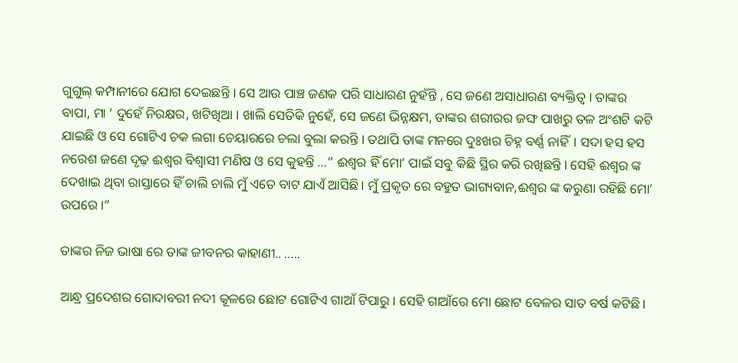ଗୁଗୁଲ୍ କମ୍ପାନୀରେ ଯୋଗ ଦେଇଛନ୍ତି । ସେ ଆଉ ପାଞ୍ଚ ଜଣକ ପରି ସାଧାରଣ ନୁହଁନ୍ତି , ସେ ଜଣେ ଅସାଧାରଣ ବ୍ୟକ୍ତିତ୍ୱ । ତାଙ୍କର ବାପା, ମା ‘ ଦୁହେଁ ନିରକ୍ଷର, ଖଟିଖିଆ । ଖାଲି ସେତିକି ନୁହେଁ, ସେ ଜଣେ ଭିନ୍ନକ୍ଷମ, ତାଙ୍କର ଶରୀରର ଜଙ୍ଘ ପାଖରୁ ତଳ ଅଂଶଟି କଟି ଯାଇଛି ଓ ସେ ଗୋଟିଏ ଚକ ଲଗା ଚେୟାରରେ ଚଲା ବୁଲା କରନ୍ତି । ତଥାପି ତାଙ୍କ ମନରେ ଦୁଃଖର ଚିହ୍ନ ବର୍ଣ୍ଣ ନାହିଁ। ସଦା ହସ ହସ ନରେଶ ଜଣେ ଦୃଢ଼ ଈଶ୍ଵର ବିଶ୍ଵାସୀ ମଣିଷ ଓ ସେ କୁହନ୍ତି …” ଈଶ୍ୱର ହିଁ ମୋ’ ପାଇଁ ସବୁ କିଛି ସ୍ଥିର କରି ରଖିଛନ୍ତି। ସେହି ଈଶ୍ୱର ଙ୍କ ଦେଖାଇ ଥିବା ରାସ୍ତାରେ ହିଁ ଚାଲି ଚାଲି ମୁଁ ଏତେ ବାଟ ଯାଏଁ ଆସିଛି। ମୁଁ ପ୍ରକୃତ ରେ ବହୁତ ଭାଗ୍ୟବାନ,ଈଶ୍ବର ଙ୍କ କରୁଣା ରହିଛି ମୋ’ ଉପରେ ।”

ତାଙ୍କର ନିଜ ଭାଷା ରେ ତାଙ୍କ ଜୀବନର କାହାଣୀ.. …..

ଆନ୍ଧ୍ର ପ୍ରଦେଶର ଗୋଦାବରୀ ନଦୀ କୂଳରେ ଛୋଟ ଗୋଟିଏ ଗାଆଁ ଟିପାରୁ। ସେହି ଗାଆଁରେ ମୋ ଛୋଟ ବେଳର ସାତ ବର୍ଷ କଟିଛି।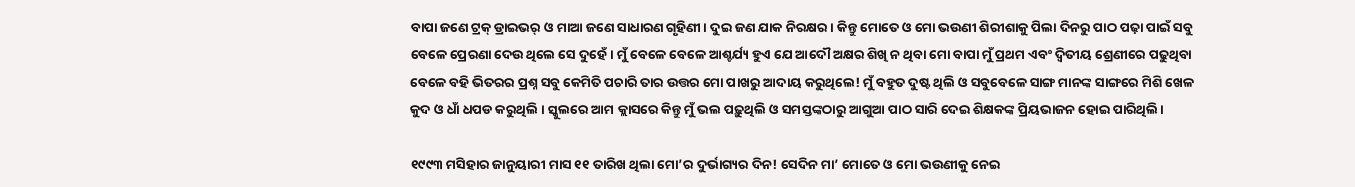ବାପା ଜଣେ ଟ୍ରକ୍ ଡ୍ରାଇଭର୍ ଓ ମାଆ ଜଣେ ସାଧାରଣ ଗୃହିଣୀ। ଦୁଇ ଜଣ ଯାକ ନିରକ୍ଷର। କିନ୍ତୁ ମୋତେ ଓ ମୋ ଭଉଣୀ ଶିରୀଶାକୁ ପିଲା ଦିନରୁ ପାଠ ପଢ଼ା ପାଇଁ ସବୁ ବେଳେ ପ୍ରେରଣା ଦେଉ ଥିଲେ ସେ ଦୁହେଁ। ମୁଁ ବେଳେ ବେଳେ ଆଶ୍ଚର୍ଯ୍ୟ ହୁଏ ଯେ ଆଦୌ ଅକ୍ଷର ଶିଖି ନ ଥିବା ମୋ ବାପା ମୁଁ ପ୍ରଥମ ଏବଂ ଦ୍ଵିତୀୟ ଶ୍ରେଣୀରେ ପଢୁଥିବା ବେଳେ ବହି ଭିତରର ପ୍ରଶ୍ନ ସବୁ କେମିତି ପଚାରି ତାର ଉତ୍ତର ମୋ ପାଖରୁ ଆଦାୟ କରୁଥିଲେ! ମୁଁ ବହୁତ ଦୁଷ୍ଟ ଥିଲି ଓ ସବୁବେଳେ ସାଙ୍ଗ ମାନଙ୍କ ସାଙ୍ଗରେ ମିଶି ଖେଳ କୁଦ ଓ ଧାଁ ଧପଡ କରୁଥିଲି । ସ୍କୁଲରେ ଆମ କ୍ଲାସରେ କିନ୍ତୁ ମୁଁ ଭଲ ପଢ଼ୁଥିଲି ଓ ସମସ୍ତଙ୍କଠାରୁ ଆଗୁଆ ପାଠ ସାରି ଦେଇ ଶିକ୍ଷକଙ୍କ ପ୍ରିୟଭାଜନ ହୋଇ ପାରିଥିଲି।

୧୯୯୩ ମସିହାର ଜାନୁୟାରୀ ମାସ ୧୧ ତାରିଖ ଥିଲା ମୋ’ର ଦୁର୍ଭାଗ୍ୟର ଦିନ! ସେଦିନ ମା’ ମୋତେ ଓ ମୋ ଭଉଣୀକୁ ନେଇ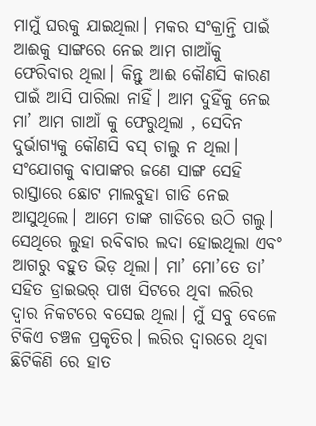ମାମୁଁ ଘରକୁ ଯାଇଥିଲା। ମକର ସଂକ୍ରାନ୍ତି ପାଇଁ ଆଈକୁ ସାଙ୍ଗରେ ନେଇ ଆମ ଗାଆଁକୁ ଫେରିବାର ଥିଲା। କିନ୍ତୁ ଆଈ କୌଣସି କାରଣ ପାଇଁ ଆସି ପାରିଲା ନାହିଁ। ଆମ ଦୁହିଁକୁ ନେଇ ମା’ ଆମ ଗାଆଁ କୁ ଫେରୁଥିଲା , ସେଦିନ ଦୁର୍ଭାଗ୍ୟକୁ କୌଣସି ବସ୍ ଚାଲୁ ନ ଥିଲା। ସଂଯୋଗକୁ ବାପାଙ୍କର ଜଣେ ସାଙ୍ଗ ସେହି ରାସ୍ତାରେ ଛୋଟ ମାଲବୁହା ଗାଡି ନେଇ ଆସୁଥିଲେ। ଆମେ ତାଙ୍କ ଗାଡିରେ ଉଠି ଗଲୁ। ସେଥିରେ ଲୁହା ରବିବାର ଲଦା ହୋଇଥିଲା ଏବଂ ଆଗରୁ ବହୁତ ଭିଡ଼ ଥିଲା। ମା’ ମୋ’ତେ ତା’ ସହିତ ଡ୍ରାଇଭର୍ ପାଖ ସିଟରେ ଥିବା ଲରିର ଦ୍ୱାର ନିକଟରେ ବସେଇ ଥିଲା। ମୁଁ ସବୁ ବେଳେ ଟିକିଏ ଚଞ୍ଚଳ ପ୍ରକୃତିର। ଲରିର ଦ୍ୱାରରେ ଥିବା ଛିଟିକିଣି ରେ ହାତ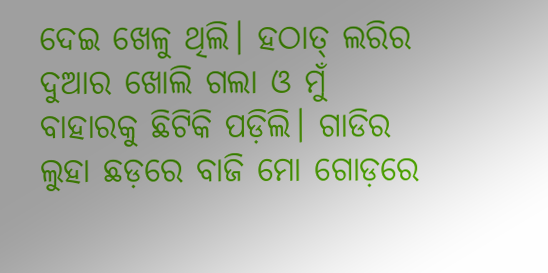ଦେଇ ଖେଳୁ ଥିଲି। ହଠାତ୍ ଲରିର ଦୁଆର ଖୋଲି ଗଲା ଓ ମୁଁ ବାହାରକୁ ଛିଟିକି ପଡ଼ିଲି। ଗାଡିର ଲୁହା ଛଡ଼ରେ ବାଜି ମୋ ଗୋଡ଼ରେ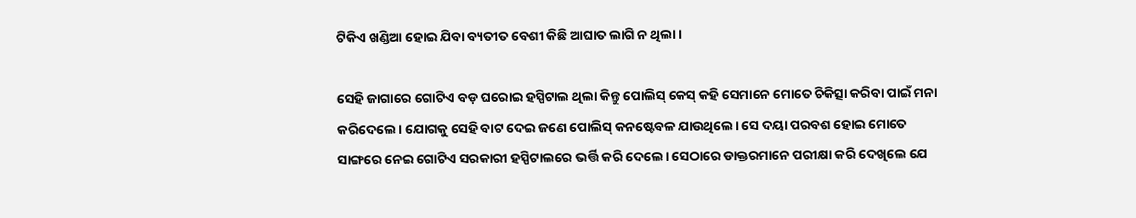ଟିକିଏ ଖଣ୍ଡିଆ ହୋଇ ଯିବା ବ୍ୟତୀତ ବେଶୀ କିଛି ଆଘାତ ଲାଗି ନ ଥିଲା।

ସେହି ଜାଗାରେ ଗୋଟିଏ ବଡ଼ ଘରୋଇ ହସ୍ପିଟାଲ ଥିଲା କିନ୍ତୁ ପୋଲିସ୍ କେସ୍ କହି ସେମାନେ ମୋତେ ଚିକିତ୍ସା କରିବା ପାଇଁ ମନା କରିଦେଲେ। ଯୋଗକୁ ସେହି ବାଟ ଦେଇ ଜଣେ ପୋଲିସ୍ କନଷ୍ଟେବଳ ଯାଉଥିଲେ। ସେ ଦୟା ପରବଶ ହୋଇ ମୋତେ ସାଙ୍ଗରେ ନେଇ ଗୋଟିଏ ସରକାରୀ ହସ୍ପିଟାଲରେ ଭର୍ତ୍ତି କରି ଦେଲେ। ସେଠାରେ ଡାକ୍ତରମାନେ ପରୀକ୍ଷା କରି ଦେଖିଲେ ଯେ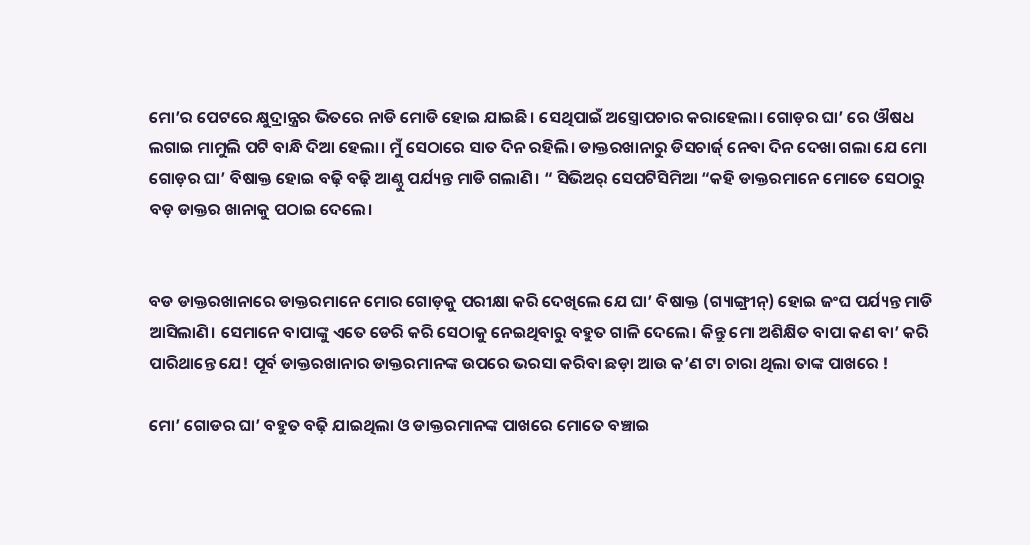ମୋ’ର ପେଟରେ କ୍ଷୁଦ୍ରାନ୍ତ୍ରର ଭିତରେ ନାଡି ମୋଡି ହୋଇ ଯାଇଛି। ସେଥିପାଇଁ ଅସ୍ତ୍ରୋପଚାର କରାହେଲା। ଗୋଡ଼ର ଘା’ ରେ ଔଷଧ ଲଗାଇ ମାମୁଲି ପଟି ବାନ୍ଧି ଦିଆ ହେଲା। ମୁଁ ସେଠାରେ ସାତ ଦିନ ରହିଲି। ଡାକ୍ତରଖାନାରୁ ଡିସଚାର୍ଜ୍ ନେବା ଦିନ ଦେଖା ଗଲା ଯେ ମୋ ଗୋଡ଼ର ଘା’ ବିଷାକ୍ତ ହୋଇ ବଢ଼ି ବଢ଼ି ଆଣ୍ଠୁ ପର୍ଯ୍ୟନ୍ତ ମାଡି ଗଲାଣି। “ ସିଭିଅର୍ ସେପଟିସିମିଆ “କହି ଡାକ୍ତରମାନେ ମୋତେ ସେଠାରୁ ବଡ଼ ଡାକ୍ତର ଖାନାକୁ ପଠାଇ ଦେଲେ।


ବଡ ଡାକ୍ତରଖାନାରେ ଡାକ୍ତରମାନେ ମୋର ଗୋଡ଼କୁ ପରୀକ୍ଷା କରି ଦେଖିଲେ ଯେ ଘା’ ବିଷାକ୍ତ (ଗ୍ୟାଙ୍ଗ୍ରୀନ୍) ହୋଇ ଜଂଘ ପର୍ଯ୍ୟନ୍ତ ମାଡି ଆସିଲାଣି। ସେମାନେ ବାପାଙ୍କୁ ଏତେ ଡେରି କରି ସେଠାକୁ ନେଇଥିବାରୁ ବହୁତ ଗାଳି ଦେଲେ। କିନ୍ତୁ ମୋ ଅଶିକ୍ଷିତ ବାପା କଣ ବା’ କରି ପାରିଥାନ୍ତେ ଯେ! ପୂର୍ବ ଡାକ୍ତରଖାନାର ଡାକ୍ତରମାନଙ୍କ ଉପରେ ଭରସା କରିବା ଛଡ଼ା ଆଉ କ’ଣ ଟା ଚାରା ଥିଲା ତାଙ୍କ ପାଖରେ !

ମୋ’ ଗୋଡର ଘା’ ବହୁତ ବଢ଼ି ଯାଇଥିଲା ଓ ଡାକ୍ତରମାନଙ୍କ ପାଖରେ ମୋତେ ବଞ୍ଚାଇ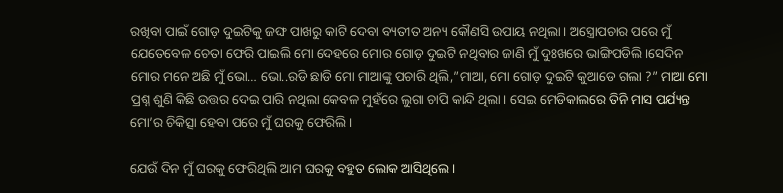ରଖିବା ପାଇଁ ଗୋଡ଼ ଦୁଇଟିକୁ ଜଙ୍ଘ ପାଖରୁ କାଟି ଦେବା ବ୍ୟତୀତ ଅନ୍ୟ କୌଣସି ଉପାୟ ନଥିଲା। ଅସ୍ତ୍ରୋପଚାର ପରେ ମୁଁ ଯେତେବେଳ ଚେତା ଫେରି ପାଇଲି ମୋ ଦେହରେ ମୋର ଗୋଡ଼ ଦୁଇଟି ନଥିବାର ଜାଣି ମୁଁ ଦୁଃଖରେ ଭାଙ୍ଗିପଡିଲି।ସେଦିନ ମୋର ମନେ ଅଛି ମୁଁ ଭୋ… ଭୋ..ରଡି ଛାଡି ମୋ ମାଆଙ୍କୁ ପଚାରି ଥିଲି,”ମାଆ, ମୋ ଗୋଡ଼ ଦୁଇଟି କୁଆଡେ ଗଲା ?” ମାଆ ମୋ ପ୍ରଶ୍ନ ଶୁଣି କିଛି ଉତ୍ତର ଦେଇ ପାରି ନଥିଲା କେବଳ ମୁହଁରେ ଲୁଗା ଚାପି କାନ୍ଦି ଥିଲା। ସେଇ ମେଡିକାଲରେ ତିନି ମାସ ପର୍ଯ୍ୟନ୍ତ ମୋ’ର ଚିକିତ୍ସା ହେବା ପରେ ମୁଁ ଘରକୁ ଫେରିଲି।

ଯେଉଁ ଦିନ ମୁଁ ଘରକୁ ଫେରିଥିଲି ଆମ ଘରକୁ ବହୁତ ଲୋକ ଆସିଥିଲେ।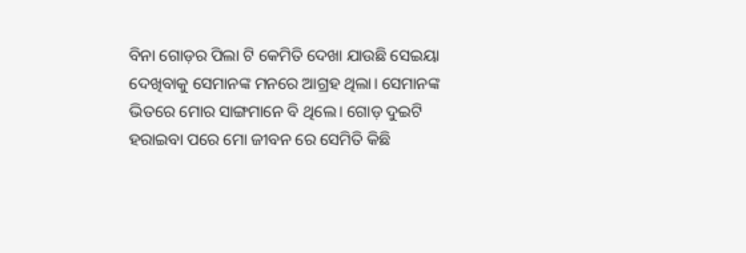ବିନା ଗୋଡ଼ର ପିଲା ଟି କେମିତି ଦେଖା ଯାଉଛି ସେଇୟା ଦେଖିବାକୁ ସେମାନଙ୍କ ମନରେ ଆଗ୍ରହ ଥିଲା। ସେମାନଙ୍କ ଭିତରେ ମୋର ସାଙ୍ଗମାନେ ବି ଥିଲେ। ଗୋଡ଼ ଦୁଇଟି ହରାଇବା ପରେ ମୋ ଜୀବନ ରେ ସେମିତି କିଛି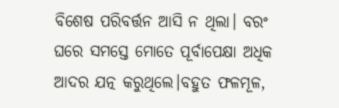ବିଶେଷ ପରିବର୍ତ୍ତନ ଆସି ନ ଥିଲା। ବରଂ ଘରେ ସମସ୍ତେ ମୋତେ ପୂର୍ବାପେକ୍ଷା ଅଧିକ ଆଦର ଯତ୍ନ କରୁଥିଲେ।ବହୁତ ଫଳମୂଳ,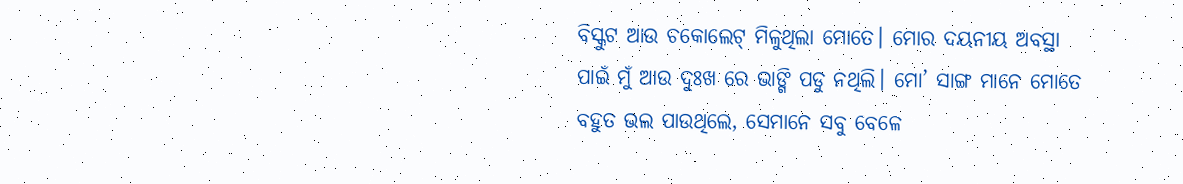ବିସ୍କୁଟ ଆଉ ଚକୋଲେଟ୍ ମିଳୁଥିଲା ମୋତେ। ମୋର ଦୟନୀୟ ଅବସ୍ଥା ପାଇଁ ମୁଁ ଆଉ ଦୁଃଖ ରେ ଭାଙ୍ଗି ପଡୁ ନଥିଲି। ମୋ’ ସାଙ୍ଗ ମାନେ ମୋତେ ବହୁତ ଭଲ ପାଉଥିଲେ, ସେମାନେ ସବୁ ବେଳେ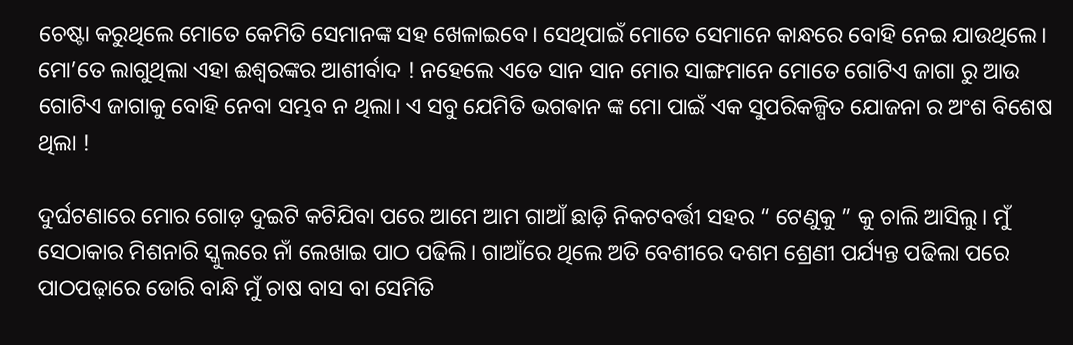ଚେଷ୍ଟା କରୁଥିଲେ ମୋତେ କେମିତି ସେମାନଙ୍କ ସହ ଖେଳାଇବେ। ସେଥିପାଇଁ ମୋତେ ସେମାନେ କାନ୍ଧରେ ବୋହି ନେଇ ଯାଉଥିଲେ। ମୋ’ତେ ଲାଗୁଥିଲା ଏହା ଈଶ୍ଵରଙ୍କର ଆଶୀର୍ବାଦ ! ନହେଲେ ଏତେ ସାନ ସାନ ମୋର ସାଙ୍ଗମାନେ ମୋତେ ଗୋଟିଏ ଜାଗା ରୁ ଆଉ ଗୋଟିଏ ଜାଗାକୁ ବୋହି ନେବା ସମ୍ଭବ ନ ଥିଲା। ଏ ସବୁ ଯେମିତି ଭଗଵାନ ଙ୍କ ମୋ ପାଇଁ ଏକ ସୁପରିକଳ୍ପିତ ଯୋଜନା ର ଅଂଶ ବିଶେଷ ଥିଲା !

ଦୁର୍ଘଟଣାରେ ମୋର ଗୋଡ଼ ଦୁଇଟି କଟିଯିବା ପରେ ଆମେ ଆମ ଗାଆଁ ଛାଡ଼ି ନିକଟବର୍ତ୍ତୀ ସହର “ ଟେଣୁକୁ ” କୁ ଚାଲି ଆସିଲୁ। ମୁଁ ସେଠାକାର ମିଶନାରି ସ୍କୁଲରେ ନାଁ ଲେଖାଇ ପାଠ ପଢିଲି। ଗାଆଁରେ ଥିଲେ ଅତି ବେଶୀରେ ଦଶମ ଶ୍ରେଣୀ ପର୍ଯ୍ୟନ୍ତ ପଢିଲା ପରେ ପାଠପଢ଼ାରେ ଡୋରି ବାନ୍ଧି ମୁଁ ଚାଷ ବାସ ବା ସେମିତି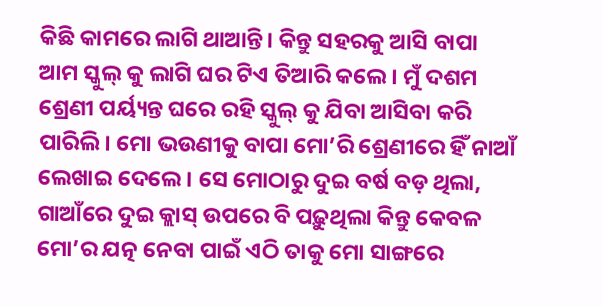କିଛି କାମରେ ଲାଗି ଥାଆନ୍ତି। କିନ୍ତୁ ସହରକୁ ଆସି ବାପା ଆମ ସ୍କୁଲ୍ କୁ ଲାଗି ଘର ଟିଏ ତିଆରି କଲେ । ମୁଁ ଦଶମ ଶ୍ରେଣୀ ପର୍ୟ୍ୟନ୍ତ ଘରେ ରହି ସ୍କୁଲ୍ କୁ ଯିବା ଆସିବା କରି ପାରିଲି। ମୋ ଭଉଣୀକୁ ବାପା ମୋ’ରି ଶ୍ରେଣୀରେ ହିଁ ନାଆଁ ଲେଖାଇ ଦେଲେ। ସେ ମୋଠାରୁ ଦୁଇ ବର୍ଷ ବଡ଼ ଥିଲା, ଗାଆଁରେ ଦୁଇ କ୍ଲାସ୍ ଉପରେ ବି ପଢ଼ୁଥିଲା କିନ୍ତୁ କେବଳ ମୋ’ର ଯତ୍ନ ନେବା ପାଇଁ ଏଠି ତାକୁ ମୋ ସାଙ୍ଗରେ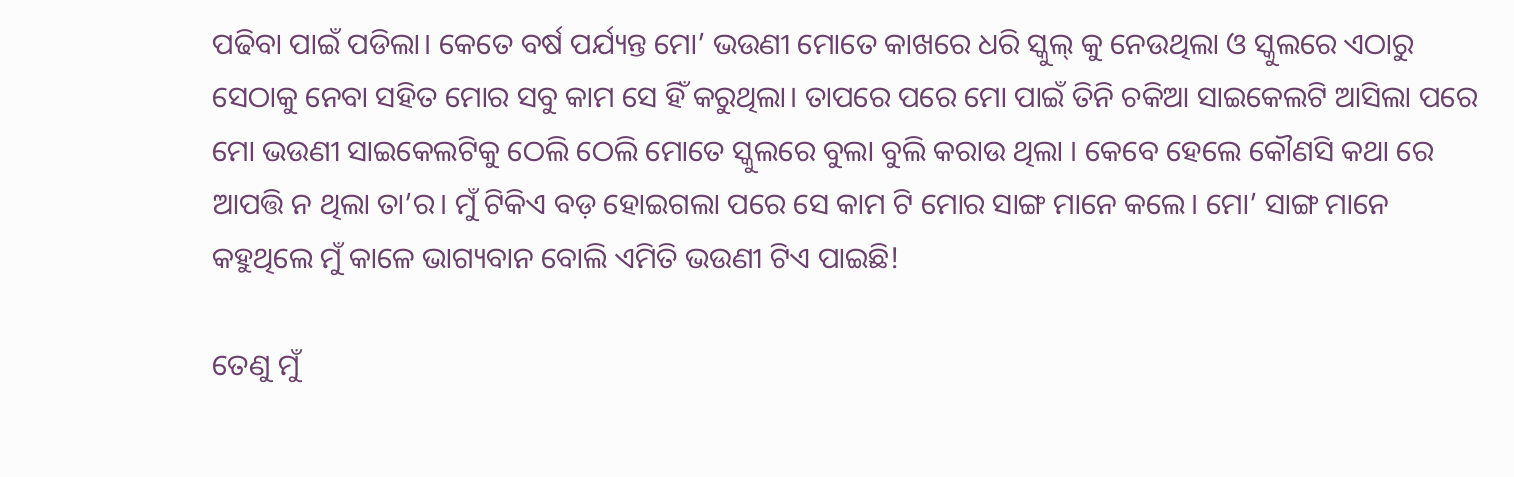ପଢିବା ପାଇଁ ପଡିଲା। କେତେ ବର୍ଷ ପର୍ଯ୍ୟନ୍ତ ମୋ’ ଭଉଣୀ ମୋତେ କାଖରେ ଧରି ସ୍କୁଲ୍ କୁ ନେଉଥିଲା ଓ ସ୍କୁଲରେ ଏଠାରୁ ସେଠାକୁ ନେବା ସହିତ ମୋର ସବୁ କାମ ସେ ହିଁ କରୁଥିଲା। ତାପରେ ପରେ ମୋ ପାଇଁ ତିନି ଚକିଆ ସାଇକେଲଟି ଆସିଲା ପରେ ମୋ ଭଉଣୀ ସାଇକେଲଟିକୁ ଠେଲି ଠେଲି ମୋତେ ସ୍କୁଲରେ ବୁଲା ବୁଲି କରାଉ ଥିଲା । କେବେ ହେଲେ କୌଣସି କଥା ରେ ଆପତ୍ତି ନ ଥିଲା ତା’ର। ମୁଁ ଟିକିଏ ବଡ଼ ହୋଇଗଲା ପରେ ସେ କାମ ଟି ମୋର ସାଙ୍ଗ ମାନେ କଲେ। ମୋ’ ସାଙ୍ଗ ମାନେ କହୁଥିଲେ ମୁଁ କାଳେ ଭାଗ୍ୟବାନ ବୋଲି ଏମିତି ଭଉଣୀ ଟିଏ ପାଇଛି!

ତେଣୁ ମୁଁ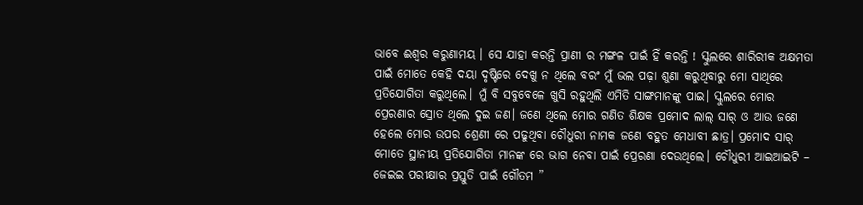ଭାବେ ଈଶ୍ବର କରୁଣାମୟ । ସେ ଯାହା କରନ୍ତି ପ୍ରାଣୀ ର ମଙ୍ଗଳ ପାଇଁ ହିଁ କରନ୍ତି ! ସ୍କୁଲରେ ଶାରିରୀକ ଅକ୍ଷମତା ପାଇଁ ମୋତେ କେହି ଦୟା ଦୃଷ୍ଟିରେ ଦେଖୁ ନ ଥିଲେ ବରଂ ମୁଁ ଭଲ ପଢ଼ା ଶୁଣା କରୁଥିବାରୁ ମୋ ସାଥିରେ ପ୍ରତିଯୋଗିତା କରୁଥିଲେ। ମୁଁ ବି ସବୁବେଳେ ଖୁସି ରହୁଥିଲି ଏମିତି ସାଙ୍ଗମାନଙ୍କୁ ପାଇ। ସ୍କୁଲରେ ମୋର ପ୍ରେରଣାର ସ୍ରୋତ ଥିଲେ ଦୁଇ ଜଣ। ଜଣେ ଥିଲେ ମୋର ଗଣିତ ଶିକ୍ଷକ ପ୍ରମୋଦ ଲାଲ୍ ସାର୍ ଓ ଆଉ ଜଣେ ହେଲେ ମୋର ଉପର ଶ୍ରେଣୀ ରେ ପଢୁଥିବା ଚୌଧୁରୀ ନାମକ ଜଣେ ବହୁତ ମେଧାବୀ ଛାତ୍ର। ପ୍ରମୋଦ ସାର୍ ମୋତେ ସ୍ଥାନୀୟ ପ୍ରତିଯୋଗିତା ମାନଙ୍କ ରେ ଭାଗ ନେବା ପାଇଁ ପ୍ରେରଣା ଦେଉଥିଲେ। ଚୌଧୁରୀ ଆଇଆଇଟି – ଜେଇଇ ପରୀକ୍ଷାର ପ୍ରସ୍ତୁତି ପାଇଁ ଗୌତମ ”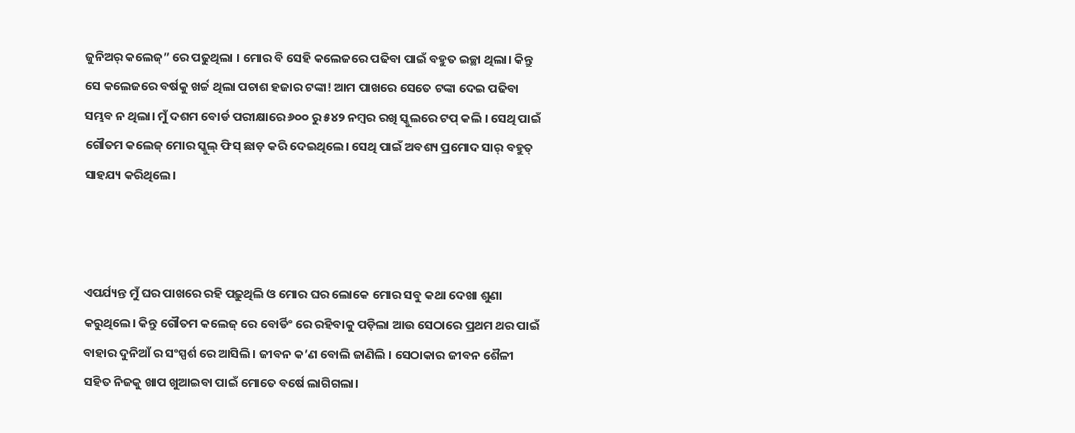ଜୁନିଅର୍ କଲେଜ୍” ରେ ପଢୁଥିଲା । ମୋର ବି ସେହି କଲେଜରେ ପଢିବା ପାଇଁ ବହୁତ ଇଚ୍ଛା ଥିଲା। କିନ୍ତୁ ସେ କଲେଜରେ ବର୍ଷକୁ ଖର୍ଚ୍ଚ ଥିଲା ପଚାଶ ହଜାର ଟଙ୍କା! ଆମ ପାଖରେ ସେତେ ଟଙ୍କା ଦେଇ ପଢିବା ସମ୍ଭବ ନ ଥିଲା। ମୁଁ ଦଶମ ବୋର୍ଡ ପରୀକ୍ଷାରେ ୬୦୦ ରୁ ୫୪୨ ନମ୍ବର ରଖି ସ୍କୁଲରେ ଟପ୍ କଲି । ସେଥି ପାଇଁ ଗୌତମ କଲେଜ୍ ମୋର ସ୍କୁଲ୍ ଫିସ୍ ଛାଡ଼ କରି ଦେଇଥିଲେ। ସେଥି ପାଇଁ ଅବଶ୍ୟ ପ୍ରମୋଦ ସାର୍ ବହୁତ୍ ସାହଯ୍ୟ କରିଥିଲେ।



ଏପର୍ଯ୍ୟନ୍ତ ମୁଁ ଘର ପାଖରେ ରହି ପଢ଼ୁଥିଲି ଓ ମୋର ଘର ଲୋକେ ମୋର ସବୁ କଥା ଦେଖା ଶୁଣା କରୁଥିଲେ। କିନ୍ତୁ ଗୌତମ କଲେଜ୍ ରେ ବୋର୍ଡିଂ ରେ ରହିବାକୁ ପଡ଼ିଲା ଆଉ ସେଠାରେ ପ୍ରଥମ ଥର ପାଇଁ ବାହାର ଦୁନିଆଁ ର ସଂସ୍ପର୍ଶ ରେ ଆସିଲି। ଜୀବନ କ’ଣ ବୋଲି ଜାଣିଲି । ସେଠାକାର ଜୀବନ ଶୈଳୀ ସହିତ ନିଜକୁ ଖାପ ଖୁଆଇବା ପାଇଁ ମୋତେ ବର୍ଷେ ଲାଗିଗଲା।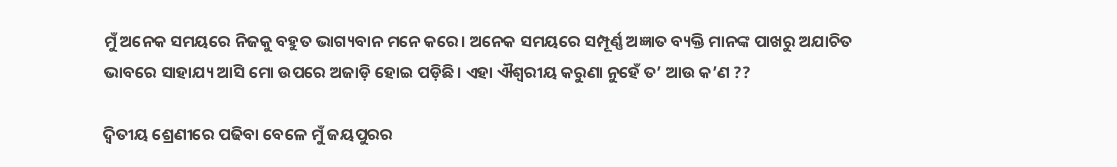ମୁଁ ଅନେକ ସମୟରେ ନିଜକୁ ବହୁତ ଭାଗ୍ୟବାନ ମନେ କରେ। ଅନେକ ସମୟରେ ସମ୍ପୂର୍ଣ୍ଣ ଅଜ୍ଞାତ ବ୍ୟକ୍ତି ମାନଙ୍କ ପାଖରୁ ଅଯାଚିତ ଭାବରେ ସାହାଯ୍ୟ ଆସି ମୋ ଉପରେ ଅଜାଡ଼ି ହୋଇ ପଡ଼ିଛି। ଏହା ଐଶ୍ୱରୀୟ କରୁଣା ନୁହେଁ ତ’ ଆଉ କ’ଣ ??

ଦ୍ଵିତୀୟ ଶ୍ରେଣୀରେ ପଢିବା ବେଳେ ମୁଁ ଜୟପୁରର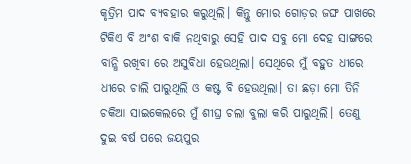କୃତ୍ରିମ ପାଦ ବ୍ୟବହାର କରୁଥିଲି। କିନ୍ତୁ ମୋର ଗୋଡ଼ର ଜଙ୍ଘ ପାଖରେ ଟିକିଏ ବି ଅଂଶ ବାକି ନଥିବାରୁ ସେହି ପାଦ ସବୁ ମୋ ଦେହ ସାଙ୍ଗରେ ବାନ୍ଧି ରଖିବା ରେ ଅସୁବିଧା ହେଉଥିଲା। ସେଥିରେ ମୁଁ ବହୁତ ଧୀରେ ଧୀରେ ଚାଲି ପାରୁଥିଲି ଓ କଷ୍ଟ ବି ହେଉଥିଲା। ତା ଛଡ଼ା ମୋ ତିନି ଚକିଆ ସାଇକେଲରେ ମୁଁ ଶୀଘ୍ର ଚଲା ବୁଲା କରି ପାରୁଥିଲି। ତେଣୁ ଦୁଇ ବର୍ଷ ପରେ ଜୟପୁର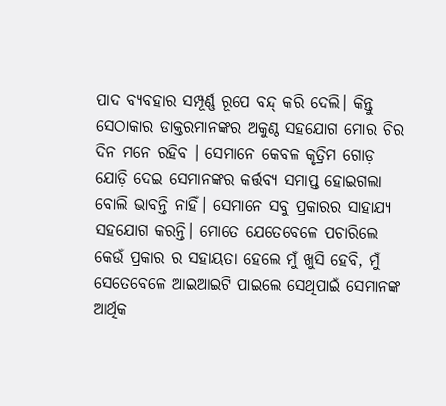ପାଦ ବ୍ୟବହାର ସମ୍ପୂର୍ଣ୍ଣ ରୂପେ ବନ୍ଦ୍ କରି ଦେଲି। କିନ୍ତୁ ସେଠାକାର ଡାକ୍ତରମାନଙ୍କର ଅକୁଣ୍ଠ ସହଯୋଗ ମୋର ଚିର ଦିନ ମନେ ରହିବ । ସେମାନେ କେବଳ କୃତ୍ରିମ ଗୋଡ଼ ଯୋଡ଼ି ଦେଇ ସେମାନଙ୍କର କର୍ତ୍ତବ୍ୟ ସମାପ୍ତ ହୋଇଗଲା ବୋଲି ଭାବନ୍ତି ନାହିଁ। ସେମାନେ ସବୁ ପ୍ରକାରର ସାହାଯ୍ୟ ସହଯୋଗ କରନ୍ତି। ମୋତେ ଯେତେବେଳେ ପଚାରିଲେ କେଉଁ ପ୍ରକାର ର ସହାୟତା ହେଲେ ମୁଁ ଖୁସି ହେବି, ମୁଁ ସେତେବେଳେ ଆଇଆଇଟି ପାଇଲେ ସେଥିପାଇଁ ସେମାନଙ୍କ ଆର୍ଥିକ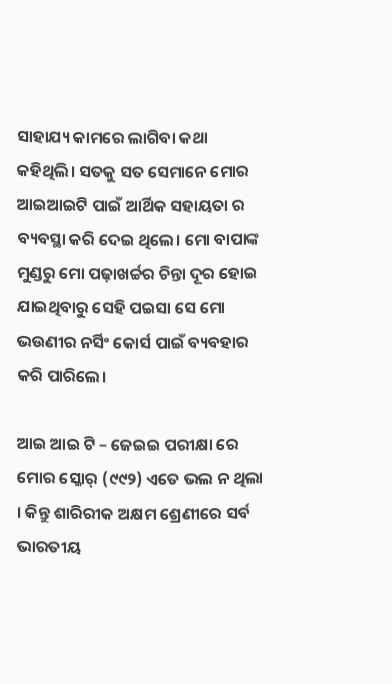ସାହାଯ୍ୟ କାମରେ ଲାଗିବା କଥା କହିଥିଲି। ସତକୁ ସତ ସେମାନେ ମୋର ଆଇଆଇଟି ପାଇଁ ଆର୍ଥିକ ସହାୟତା ର ବ୍ୟବସ୍ଥା କରି ଦେଇ ଥିଲେ। ମୋ ବାପାଙ୍କ ମୁଣ୍ଡରୁ ମୋ ପଢ଼ାଖର୍ଚ୍ଚର ଚିନ୍ତା ଦୂର ହୋଇ ଯାଇଥିବାରୁ ସେହି ପଇସା ସେ ମୋ ଭଉଣୀର ନର୍ସିଂ କୋର୍ସ ପାଇଁ ବ୍ୟବହାର କରି ପାରିଲେ।

ଆଇ ଆଇ ଟି – ଜେଇଇ ପରୀକ୍ଷା ରେ ମୋର ସ୍କୋର୍ (୯୯୨) ଏତେ ଭଲ ନ ଥିଲା । କିନ୍ତୁ ଶାରିରୀକ ଅକ୍ଷମ ଶ୍ରେଣୀରେ ସର୍ବ ଭାରତୀୟ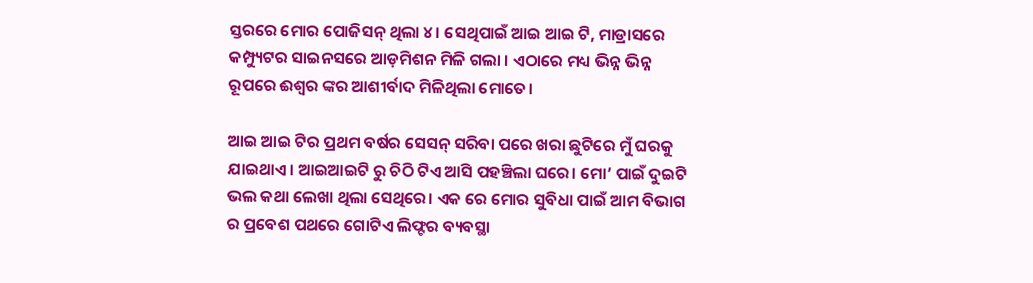ସ୍ତରରେ ମୋର ପୋଜିସନ୍ ଥିଲା ୪। ସେଥିପାଇଁ ଆଇ ଆଇ ଟି, ମାଡ୍ରାସରେ କମ୍ପ୍ୟୁଟର ସାଇନସରେ ଆଡ଼ମିଶନ ମିଳି ଗଲା । ଏଠାରେ ମଧ୍ୟ ଭିନ୍ନ ଭିନ୍ନ ରୂପରେ ଈଶ୍ବର ଙ୍କର ଆଶୀର୍ବାଦ ମିଳିଥିଲା ମୋତେ।

ଆଇ ଆଇ ଟିର ପ୍ରଥମ ବର୍ଷର ସେସନ୍ ସରିବା ପରେ ଖରା ଛୁଟିରେ ମୁଁ ଘରକୁ ଯାଇଥାଏ। ଆଇଆଇଟି ରୁ ଚିଠି ଟିଏ ଆସି ପହଞ୍ଚିଲା ଘରେ। ମୋ’ ପାଇଁ ଦୁଇଟି ଭଲ କଥା ଲେଖା ଥିଲା ସେଥିରେ। ଏକ ରେ ମୋର ସୁବିଧା ପାଇଁ ଆମ ବିଭାଗ ର ପ୍ରବେଶ ପଥରେ ଗୋଟିଏ ଲିଫ୍ଟର ବ୍ୟବସ୍ଥା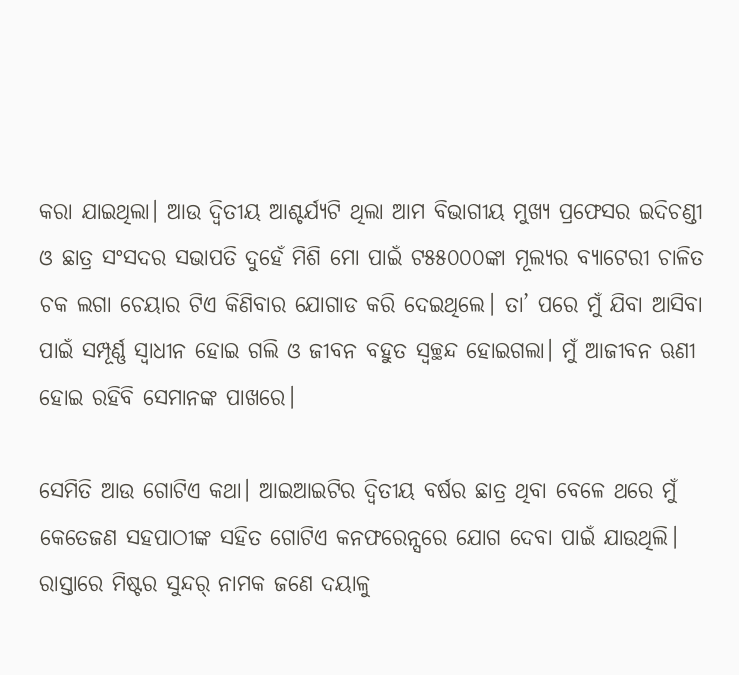କରା ଯାଇଥିଲା। ଆଉ ଦ୍ଵିତୀୟ ଆଶ୍ଚର୍ଯ୍ୟଟି ଥିଲା ଆମ ବିଭାଗୀୟ ମୁଖ୍ୟ ପ୍ରଫେସର ଇଦିଚଣ୍ଡୀ ଓ ଛାତ୍ର ସଂସଦର ସଭାପତି ଦୁହେଁ ମିଶି ମୋ ପାଇଁ ଟ୫୫୦୦୦ଙ୍କା ମୂଲ୍ୟର ବ୍ୟାଟେରୀ ଚାଳିତ ଚକ ଲଗା ଚେୟାର ଟିଏ କିଣିବାର ଯୋଗାଡ କରି ଦେଇଥିଲେ। ତା’ ପରେ ମୁଁ ଯିବା ଆସିବା ପାଇଁ ସମ୍ପୂର୍ଣ୍ଣ ସ୍ଵାଧୀନ ହୋଇ ଗଲି ଓ ଜୀବନ ବହୁତ ସ୍ୱଚ୍ଛନ୍ଦ ହୋଇଗଲା। ମୁଁ ଆଜୀବନ ଋଣୀ ହୋଇ ରହିବି ସେମାନଙ୍କ ପାଖରେ।

ସେମିତି ଆଉ ଗୋଟିଏ କଥା। ଆଇଆଇଟିର ଦ୍ଵିତୀୟ ବର୍ଷର ଛାତ୍ର ଥିବା ବେଳେ ଥରେ ମୁଁ କେତେଜଣ ସହପାଠୀଙ୍କ ସହିତ ଗୋଟିଏ କନଫରେନ୍ସରେ ଯୋଗ ଦେବା ପାଇଁ ଯାଉଥିଲି। ରାସ୍ତାରେ ମିଷ୍ଟର ସୁନ୍ଦର୍ ନାମକ ଜଣେ ଦୟାଳୁ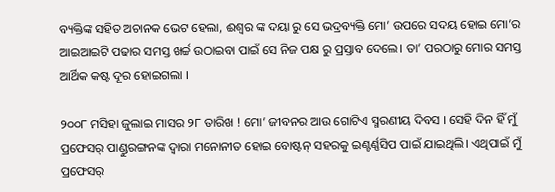ବ୍ୟକ୍ତିଙ୍କ ସହିତ ଅଚାନକ ଭେଟ ହେଲା, ଈଶ୍ବର ଙ୍କ ଦୟା ରୁ ସେ ଭଦ୍ରବ୍ୟକ୍ତି ମୋ’ ଉପରେ ସଦୟ ହୋଇ ମୋ’ର ଆଇଆଇଟି ପଢାର ସମସ୍ତ ଖର୍ଚ୍ଚ ଉଠାଇବା ପାଇଁ ସେ ନିଜ ପକ୍ଷ ରୁ ପ୍ରସ୍ତାବ ଦେଲେ। ତା’ ପରଠାରୁ ମୋର ସମସ୍ତ ଆର୍ଥିକ କଷ୍ଟ ଦୂର ହୋଇଗଲା ।

୨୦୦୮ ମସିହା ଜୁଲାଇ ମାସର ୨୮ ତାରିଖ ! ମୋ’ ଜୀବନର ଆଉ ଗୋଟିଏ ସ୍ମରଣୀୟ ଦିବସ । ସେହି ଦିନ ହିଁ ମୁଁ ପ୍ରଫେସର୍ ପାଣ୍ଡୁରଙ୍ଗନଙ୍କ ଦ୍ୱାରା ମନୋନୀତ ହୋଇ ବୋଷ୍ଟନ୍ ସହରକୁ ଇଣ୍ଟର୍ଣ୍ଣସିପ ପାଇଁ ଯାଇଥିଲି। ଏଥିପାଇଁ ମୁଁ ପ୍ରଫେସର୍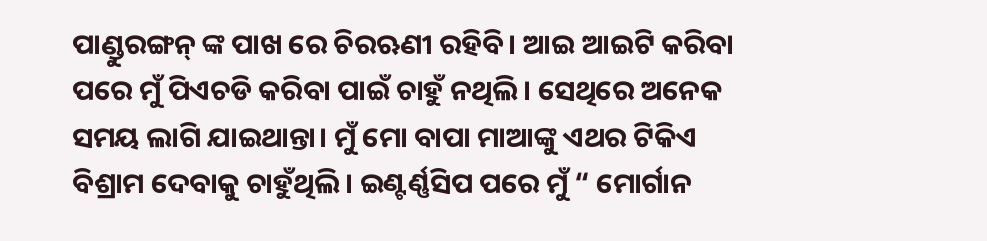ପାଣ୍ଡୁରଙ୍ଗନ୍ ଙ୍କ ପାଖ ରେ ଚିରଋଣୀ ରହିବି। ଆଇ ଆଇଟି କରିବା ପରେ ମୁଁ ପିଏଚଡି କରିବା ପାଇଁ ଚାହୁଁ ନଥିଲି। ସେଥିରେ ଅନେକ ସମୟ ଲାଗି ଯାଇଥାନ୍ତା। ମୁଁ ମୋ ବାପା ମାଆଙ୍କୁ ଏଥର ଟିକିଏ ବିଶ୍ରାମ ଦେବାକୁ ଚାହୁଁଥିଲି। ଇଣ୍ଟର୍ଣ୍ଣସିପ ପରେ ମୁଁ “ ମୋର୍ଗାନ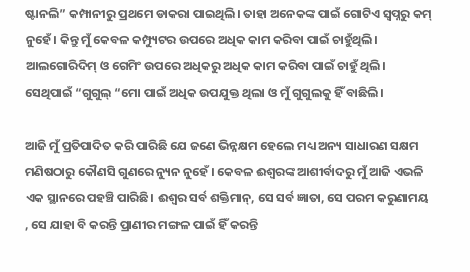ଷ୍ଟାନଲି” କମ୍ପାନୀରୁ ପ୍ରଥମେ ଡାକରା ପାଇଥିଲି। ତାହା ଅନେକଙ୍କ ପାଇଁ ଗୋଟିଏ ସ୍ୱପ୍ନରୁ କମ୍ ନୁହେଁ। କିନ୍ତୁ ମୁଁ କେବଳ କମ୍ପ୍ୟୁଟର ଉପରେ ଅଧିକ କାମ କରିବା ପାଇଁ ଚାହୁଁଥିଲି। ଆଲଗୋରିଦିମ୍ ଓ ଗେମିଂ ଉପରେ ଅଧିକରୁ ଅଧିକ କାମ କରିବା ପାଇଁ ଚାହୁଁ ଥିଲି। ସେଥିପାଇଁ “ଗୁଗୁଲ୍ “ମୋ ପାଇଁ ଅଧିକ ଉପଯୁକ୍ତ ଥିଲା ଓ ମୁଁ ଗୁଗୁଲକୁ ହିଁ ବାଛିଲି।

ଆଜି ମୁଁ ପ୍ରତିପାଦିତ କରି ପାରିଛି ଯେ ଜଣେ ଭିନ୍ନକ୍ଷମ ହେଲେ ମଧ୍ୟ ଅନ୍ୟ ସାଧାରଣ ସକ୍ଷମ ମଣିଷଠାରୁ କୌଣସି ଗୁଣରେ ନ୍ୟୁନ ନୁହେଁ । କେବଳ ଈଶ୍ୱରଙ୍କ ଆଶୀର୍ବାଦରୁ ମୁଁ ଆଜି ଏଭଳି ଏକ ସ୍ଥାନରେ ପହଞ୍ଚି ପାରିଛି। ଈଶ୍ବର ସର୍ବ ଶକ୍ତିମାନ୍, ସେ ସର୍ବ ଜ୍ଞାତା, ସେ ପରମ କରୁଣାମୟ , ସେ ଯାହା ବି କରନ୍ତି ପ୍ରାଣୀର ମଙ୍ଗଳ ପାଇଁ ହିଁ କରନ୍ତି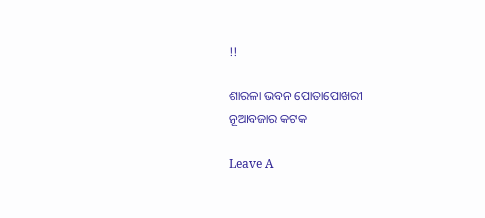!!

ଶାରଳା ଭବନ ପୋତାପୋଖରୀ
ନୂଆବଜାର କଟକ

Leave A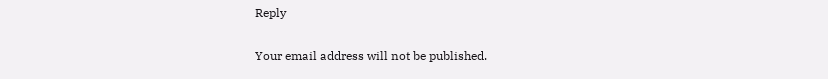Reply

Your email address will not be published.